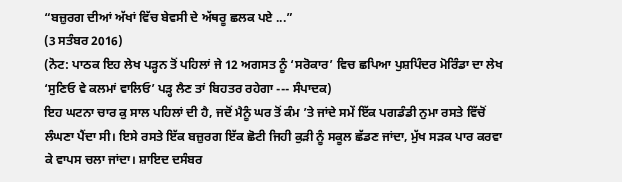“ਬਜ਼ੁਰਗ ਦੀਆਂ ਅੱਖਾਂ ਵਿੱਚ ਬੇਵਸੀ ਦੇ ਅੱਥਰੂ ਛਲਕ ਪਏ ...”
(3 ਸਤੰਬਰ 2016)
(ਨੋਟ: ਪਾਠਕ ਇਹ ਲੇਖ ਪੜ੍ਹਨ ਤੋਂ ਪਹਿਲਾਂ ਜੇ 12 ਅਗਸਤ ਨੂੰ ‘ਸਰੋਕਾਰ’ ਵਿਚ ਛਪਿਆ ਪੁਸ਼ਪਿੰਦਰ ਮੋਰਿੰਡਾ ਦਾ ਲੇਖ ‘ਸੁਣਿਓ ਵੇ ਕਲਮਾਂ ਵਾਲਿਓ’ ਪੜ੍ਹ ਲੈਣ ਤਾਂ ਬਿਹਤਰ ਰਹੇਗਾ --- ਸੰਪਾਦਕ)
ਇਹ ਘਟਨਾ ਚਾਰ ਕੁ ਸਾਲ ਪਹਿਲਾਂ ਦੀ ਹੈ, ਜਦੋਂ ਮੈਨੂੰ ਘਰ ਤੋਂ ਕੰਮ ’ਤੇ ਜਾਂਦੇ ਸਮੇਂ ਇੱਕ ਪਗਡੰਡੀ ਨੁਮਾ ਰਸਤੇ ਵਿੱਚੋਂ ਲੰਘਣਾ ਪੈਂਦਾ ਸੀ। ਇਸੇ ਰਸਤੇ ਇੱਕ ਬਜ਼ੁਰਗ ਇੱਕ ਛੋਟੀ ਜਿਹੀ ਕੁੜੀ ਨੂੰ ਸਕੂਲ ਛੱਡਣ ਜਾਂਦਾ, ਮੁੱਖ ਸੜਕ ਪਾਰ ਕਰਵਾ ਕੇ ਵਾਪਸ ਚਲਾ ਜਾਂਦਾ। ਸ਼ਾਇਦ ਦਸੰਬਰ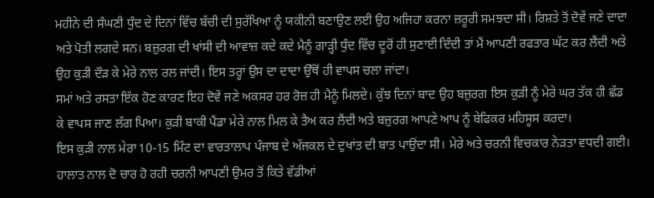ਮਹੀਨੇ ਦੀ ਸੰਘਣੀ ਧੁੰਦ ਦੇ ਦਿਨਾਂ ਵਿੱਚ ਬੱਚੀ ਦੀ ਸੁਰੱਖਿਆ ਨੂੰ ਯਕੀਨੀ ਬਣਾਉਣ ਲਈ ਉਹ ਅਜਿਹਾ ਕਰਨਾ ਜ਼ਰੂਰੀ ਸਮਝਦਾ ਸੀ। ਰਿਸ਼ਤੇ ਤੋਂ ਦੋਵੇਂ ਜਣੇ ਦਾਦਾ ਅਤੇ ਪੋਤੀ ਲਗਦੇ ਸਨ। ਬਜ਼ੁਰਗ ਦੀ ਖਾਂਸੀ ਦੀ ਆਵਾਜ਼ ਕਦੇ ਕਦੇ ਮੈਨੂੰ ਗਾੜ੍ਹੀ ਧੁੰਦ ਵਿੱਚ ਦੂਰੋਂ ਹੀ ਸੁਣਾਈ ਦਿੰਦੀ ਤਾਂ ਮੈਂ ਆਪਣੀ ਰਫਤਾਰ ਘੱਟ ਕਰ ਲੈਂਦੀ ਅਤੇ ਉਹ ਕੁੜੀ ਦੌੜ ਕੇ ਮੇਰੇ ਨਾਲ ਰਲ ਜਾਂਦੀ। ਇਸ ਤਰ੍ਹਾਂ ਉਸ ਦਾ ਦਾਦਾ ਉੱਥੋਂ ਹੀ ਵਾਪਸ ਚਲਾ ਜਾਂਦਾ।
ਸਮਾਂ ਅਤੇ ਰਸਤਾ ਇੱਕ ਹੋਣ ਕਾਰਣ ਇਹ ਦੋਵੇਂ ਜਣੇ ਅਕਸਰ ਹਰ ਰੋਜ਼ ਹੀ ਮੈਨੂੰ ਮਿਲਦੇ। ਕੁੱਝ ਦਿਨਾਂ ਬਾਦ ਉਹ ਬਜ਼ੁਰਗ ਇਸ ਕੁੜੀ ਨੂੰ ਮੇਰੇ ਘਰ ਤੱਕ ਹੀ ਛੱਡ ਕੇ ਵਾਪਸ ਜਾਣ ਲੱਗ ਪਿਆ। ਕੁੜੀ ਬਾਕੀ ਪੈਂਡਾ ਮੇਰੇ ਨਾਲ ਮਿਲ ਕੇ ਤੈਅ ਕਰ ਲੈਂਦੀ ਅਤੇ ਬਜ਼ੁਰਗ ਆਪਣੇ ਆਪ ਨੂੰ ਬੇਫਿਕਰ ਮਹਿਸੂਸ ਕਰਦਾ।
ਇਸ ਕੁੜੀ ਨਾਲ ਮੇਰਾ 10-15 ਮਿੰਟ ਦਾ ਵਾਰਤਾਲਾਪ ਪੰਜਾਬ ਦੇ ਅੱਜਕਲ ਦੇ ਦੁਖਾਂਤ ਦੀ ਬਾਤ ਪਾਉਂਦਾ ਸੀ। ਮੇਰੇ ਅਤੇ ਚਰਨੀ ਵਿਚਕਾਰ ਨੇੜਤਾ ਵਧਦੀ ਗਈ। ਹਾਲਾਤ ਨਾਲ ਦੋ ਚਾਰ ਹੋ ਰਹੀ ਚਰਨੀ ਆਪਣੀ ਉਮਰ ਤੋਂ ਕਿਤੇ ਵੱਡੀਆਂ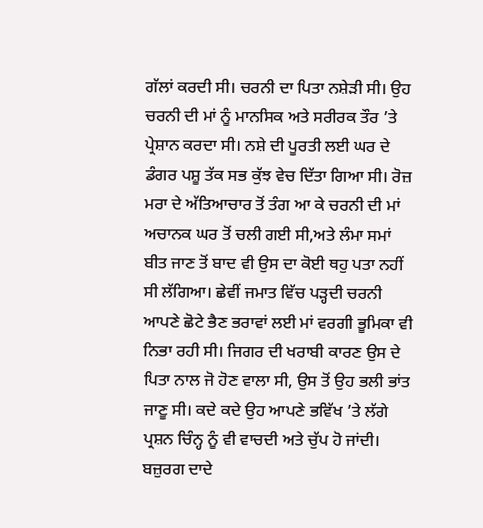ਗੱਲਾਂ ਕਰਦੀ ਸੀ। ਚਰਨੀ ਦਾ ਪਿਤਾ ਨਸ਼ੇੜੀ ਸੀ। ਉਹ ਚਰਨੀ ਦੀ ਮਾਂ ਨੂੰ ਮਾਨਸਿਕ ਅਤੇ ਸਰੀਰਕ ਤੌਰ ’ਤੇ ਪ੍ਰੇਸ਼ਾਨ ਕਰਦਾ ਸੀ। ਨਸ਼ੇ ਦੀ ਪੂਰਤੀ ਲਈ ਘਰ ਦੇ ਡੰਗਰ ਪਸ਼ੂ ਤੱਕ ਸਭ ਕੁੱਝ ਵੇਚ ਦਿੱਤਾ ਗਿਆ ਸੀ। ਰੋਜ਼ ਮਰਾ ਦੇ ਅੱਤਿਆਚਾਰ ਤੋਂ ਤੰਗ ਆ ਕੇ ਚਰਨੀ ਦੀ ਮਾਂ ਅਚਾਨਕ ਘਰ ਤੋਂ ਚਲੀ ਗਈ ਸੀ,ਅਤੇ ਲੰਮਾ ਸਮਾਂ ਬੀਤ ਜਾਣ ਤੋਂ ਬਾਦ ਵੀ ਉਸ ਦਾ ਕੋਈ ਥਹੁ ਪਤਾ ਨਹੀਂ ਸੀ ਲੱਗਿਆ। ਛੇਵੀਂ ਜਮਾਤ ਵਿੱਚ ਪੜ੍ਹਦੀ ਚਰਨੀ ਆਪਣੇ ਛੋਟੇ ਭੈਣ ਭਰਾਵਾਂ ਲਈ ਮਾਂ ਵਰਗੀ ਭੂਮਿਕਾ ਵੀ ਨਿਭਾ ਰਹੀ ਸੀ। ਜਿਗਰ ਦੀ ਖਰਾਬੀ ਕਾਰਣ ਉਸ ਦੇ ਪਿਤਾ ਨਾਲ ਜੋ ਹੋਣ ਵਾਲਾ ਸੀ, ਉਸ ਤੋਂ ਉਹ ਭਲੀ ਭਾਂਤ ਜਾਣੂ ਸੀ। ਕਦੇ ਕਦੇ ਉਹ ਆਪਣੇ ਭਵਿੱਖ ’ਤੇ ਲੱਗੇ ਪ੍ਰਸ਼ਨ ਚਿੰਨ੍ਹ ਨੂੰ ਵੀ ਵਾਚਦੀ ਅਤੇ ਚੁੱਪ ਹੋ ਜਾਂਦੀ। ਬਜ਼ੁਰਗ ਦਾਦੇ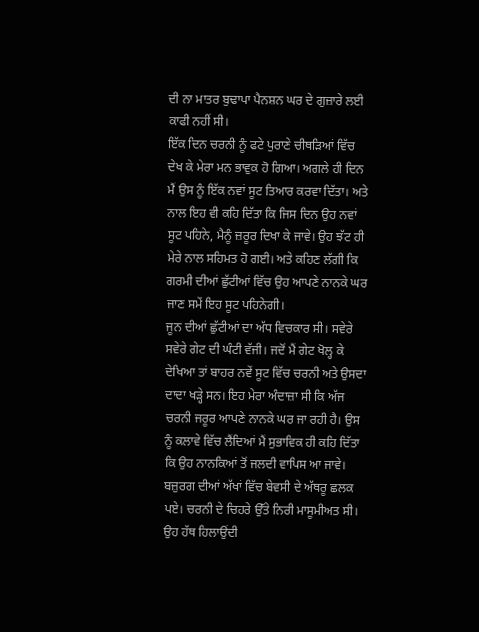ਦੀ ਨਾ ਮਾਤਰ ਬੁਢਾਪਾ ਪੈਨਸ਼ਨ ਘਰ ਦੇ ਗੁਜ਼ਾਰੇ ਲਈ ਕਾਫੀ ਨਹੀਂ ਸੀ।
ਇੱਕ ਦਿਨ ਚਰਨੀ ਨੂੰ ਫਟੇ ਪੁਰਾਣੇ ਚੀਥੜਿਆਂ ਵਿੱਚ ਦੇਖ ਕੇ ਮੇਰਾ ਮਨ ਭਾਵੁਕ ਹੋ ਗਿਆ। ਅਗਲੇ ਹੀ ਦਿਨ ਮੈਂ ਉਸ ਨੂੰ ਇੱਕ ਨਵਾਂ ਸੂਟ ਤਿਆਰ ਕਰਵਾ ਦਿੱਤਾ। ਅਤੇ ਨਾਲ ਇਹ ਵੀ ਕਹਿ ਦਿੱਤਾ ਕਿ ਜਿਸ ਦਿਨ ਉਹ ਨਵਾਂ ਸੂਟ ਪਹਿਨੇ, ਮੈਨੂੰ ਜ਼ਰੂਰ ਦਿਖਾ ਕੇ ਜਾਵੇ। ਉਹ ਝੱਟ ਹੀ ਮੇਰੇ ਨਾਲ ਸਹਿਮਤ ਹੋ ਗਈ। ਅਤੇ ਕਹਿਣ ਲੱਗੀ ਕਿ ਗਰਮੀ ਦੀਆਂ ਛੁੱਟੀਆਂ ਵਿੱਚ ਉਹ ਆਪਣੇ ਨਾਨਕੇ ਘਰ ਜਾਣ ਸਮੇਂ ਇਹ ਸੂਟ ਪਹਿਨੇਗੀ।
ਜੂਨ ਦੀਆਂ ਛੁੱਟੀਆਂ ਦਾ ਅੱਧ ਵਿਚਕਾਰ ਸੀ। ਸਵੇਰੇ ਸਵੇਰੇ ਗੇਟ ਦੀ ਘੰਟੀ ਵੱਜੀ। ਜਦੋਂ ਮੈਂ ਗੇਟ ਖੋਲ੍ਹ ਕੇ ਦੇਖਿਆ ਤਾਂ ਬਾਹਰ ਨਵੇਂ ਸੂਟ ਵਿੱਚ ਚਰਨੀ ਅਤੇ ਉਸਦਾ ਦਾਦਾ ਖੜ੍ਹੇ ਸਨ। ਇਹ ਮੇਰਾ ਅੰਦਾਜ਼ਾ ਸੀ ਕਿ ਅੱਜ ਚਰਨੀ ਜਰੂਰ ਆਪਣੇ ਨਾਨਕੇ ਘਰ ਜਾ ਰਹੀ ਹੈ। ਉਸ ਨੂੰ ਕਲਾਵੇ ਵਿੱਚ ਲੈਂਦਿਆਂ ਮੈਂ ਸੁਭਾਵਿਕ ਹੀ ਕਹਿ ਦਿੱਤਾ ਕਿ ਉਹ ਨਾਨਕਿਆਂ ਤੋਂ ਜਲਦੀ ਵਾਪਿਸ ਆ ਜਾਵੇ। ਬਜ਼ੁਰਗ ਦੀਆਂ ਅੱਖਾਂ ਵਿੱਚ ਬੇਵਸੀ ਦੇ ਅੱਥਰੂ ਛਲਕ ਪਏ। ਚਰਨੀ ਦੇ ਚਿਹਰੇ ਉੱਤੇ ਨਿਰੀ ਮਾਸੂਮੀਅਤ ਸੀ। ਉਹ ਹੱਥ ਹਿਲਾਉਂਦੀ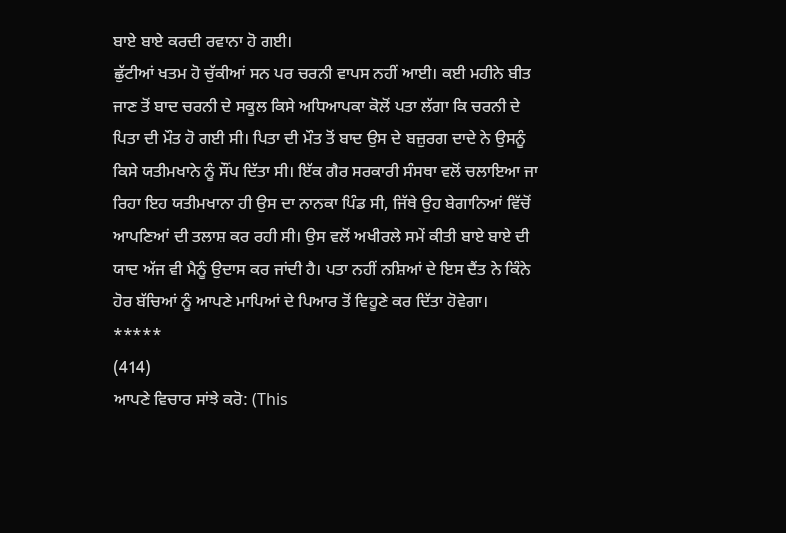ਬਾਏ ਬਾਏ ਕਰਦੀ ਰਵਾਨਾ ਹੋ ਗਈ।
ਛੁੱਟੀਆਂ ਖਤਮ ਹੋ ਚੁੱਕੀਆਂ ਸਨ ਪਰ ਚਰਨੀ ਵਾਪਸ ਨਹੀਂ ਆਈ। ਕਈ ਮਹੀਨੇ ਬੀਤ ਜਾਣ ਤੋਂ ਬਾਦ ਚਰਨੀ ਦੇ ਸਕੂਲ ਕਿਸੇ ਅਧਿਆਪਕਾ ਕੋਲੋਂ ਪਤਾ ਲੱਗਾ ਕਿ ਚਰਨੀ ਦੇ ਪਿਤਾ ਦੀ ਮੌਤ ਹੋ ਗਈ ਸੀ। ਪਿਤਾ ਦੀ ਮੌਤ ਤੋਂ ਬਾਦ ਉਸ ਦੇ ਬਜ਼ੁਰਗ ਦਾਦੇ ਨੇ ਉਸਨੂੰ ਕਿਸੇ ਯਤੀਮਖਾਨੇ ਨੂੰ ਸੌਂਪ ਦਿੱਤਾ ਸੀ। ਇੱਕ ਗੈਰ ਸਰਕਾਰੀ ਸੰਸਥਾ ਵਲੋਂ ਚਲਾਇਆ ਜਾ ਰਿਹਾ ਇਹ ਯਤੀਮਖਾਨਾ ਹੀ ਉਸ ਦਾ ਨਾਨਕਾ ਪਿੰਡ ਸੀ, ਜਿੱਥੇ ਉਹ ਬੇਗਾਨਿਆਂ ਵਿੱਚੋਂ ਆਪਣਿਆਂ ਦੀ ਤਲਾਸ਼ ਕਰ ਰਹੀ ਸੀ। ਉਸ ਵਲੋਂ ਅਖੀਰਲੇ ਸਮੇਂ ਕੀਤੀ ਬਾਏ ਬਾਏ ਦੀ ਯਾਦ ਅੱਜ ਵੀ ਮੈਨੂੰ ਉਦਾਸ ਕਰ ਜਾਂਦੀ ਹੈ। ਪਤਾ ਨਹੀਂ ਨਸ਼ਿਆਂ ਦੇ ਇਸ ਦੈਂਤ ਨੇ ਕਿੰਨੇ ਹੋਰ ਬੱਚਿਆਂ ਨੂੰ ਆਪਣੇ ਮਾਪਿਆਂ ਦੇ ਪਿਆਰ ਤੋਂ ਵਿਹੂਣੇ ਕਰ ਦਿੱਤਾ ਹੋਵੇਗਾ।
*****
(414)
ਆਪਣੇ ਵਿਚਾਰ ਸਾਂਝੇ ਕਰੋ: (This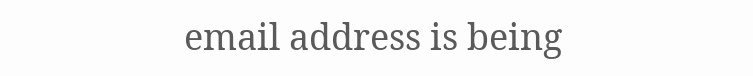email address is being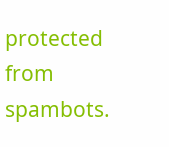protected from spambots.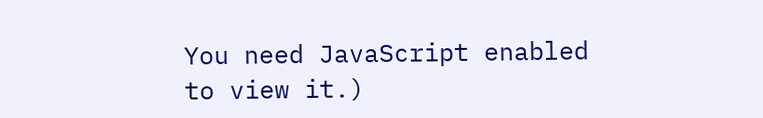You need JavaScript enabled to view it.)